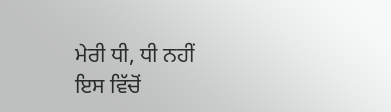ਮੇਰੀ ਧੀ, ਧੀ ਨਹੀਂ
ਇਸ ਵਿੱਚੋਂ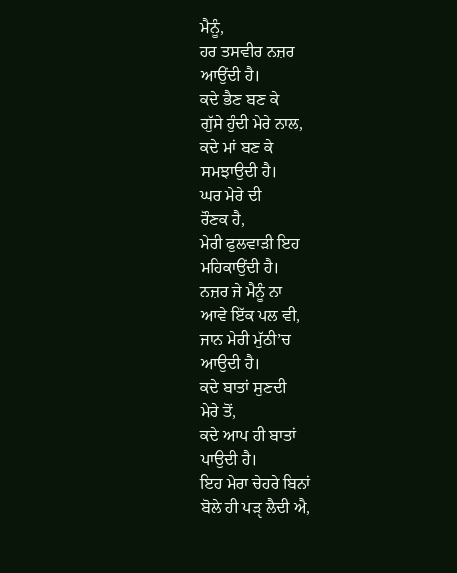ਮੈਨੂੰ,
ਹਰ ਤਸਵੀਰ ਨਜ਼ਰ
ਆਉਂਦੀ ਹੈ।
ਕਦੇ ਭੈਣ ਬਣ ਕੇ
ਗੁੱਸੇ ਹੁੰਦੀ ਮੇਰੇ ਨਾਲ,
ਕਦੇ ਮਾਂ ਬਣ ਕੇ
ਸਮਝਾਉਦੀ ਹੈ।
ਘਰ ਮੇਰੇ ਦੀ
ਰੌਣਕ ਹੈ,
ਮੇਰੀ ਫੁਲਵਾੜੀ ਇਹ
ਮਹਿਕਾਉਂਦੀ ਹੈ।
ਨਜ਼ਰ ਜੇ ਮੈਨੂੰ ਨਾ
ਆਵੇ ਇੱਕ ਪਲ ਵੀ,
ਜਾਨ ਮੇਰੀ ਮੁੱਠੀ’ਚ
ਆਉਦੀ ਹੈ।
ਕਦੇ ਬਾਤਾਂ ਸੁਣਦੀ
ਮੇਰੇ ਤੋਂ,
ਕਦੇ ਆਪ ਹੀ ਬਾਤਾਂ
ਪਾਉਦੀ ਹੈ।
ਇਹ ਮੇਰਾ ਚੇਹਰੇ ਬਿਨਾਂ
ਬੋਲੇ ਹੀ ਪੜੵ ਲੈਦੀ ਐ,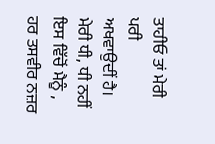ਤਾਹੀਓ ਤਾਂ ਮੇਰੀ ਪਰੀ
ਅਖਵਾਉਦੀਂ ਹੈ।
ਮੇਰੀ ਧੀ, ਧੀ ਨਹੀਂ
ਇਸ ਵਿੱਚੋਂ ਮੈਨੂੰ ,
ਹਰ ਤਸਵੀਰ ਨਜ਼ਰ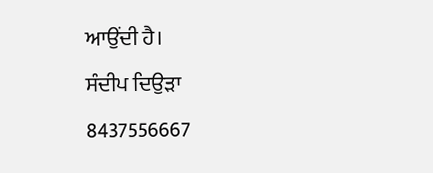ਆਉਂਦੀ ਹੈ।
ਸੰਦੀਪ ਦਿਉੜਾ
8437556667